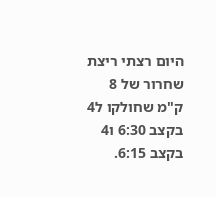היום רצתי ריצת שחרור של 8 ק"מ שחולקו ל4 בקצב 6:30 ו4 בקצב 6:15.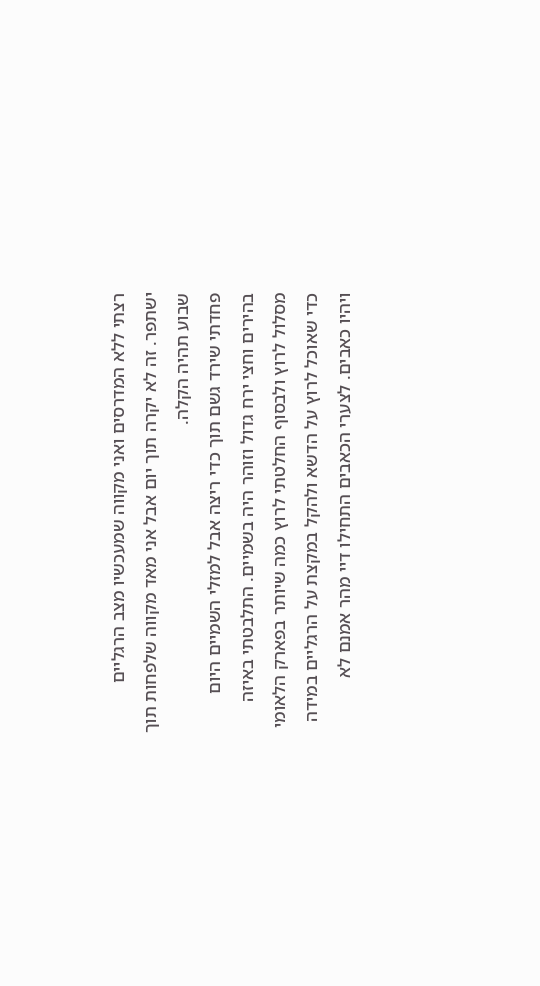רצתי ללא המדרסים ואני מקווה שמעכשיו מצב הרגליים ישתפר. זה לא יקרה תוך יום אבל אני מאד מקווה שלפחות תוך שבוע תהיה הקלה.
פחדתי שירד גשם תוך כדי ריצה אבל למזלי השמיים היום בהירים וחצי ירח גדול וזוהר היה בשמיים. התלבטתי באיזה מסלול לרוץ ולבסוף החלטתי לרוץ כמה שיותר בפארק הלאומי כדי שאוכל לרוץ על הדשא ולהקל במקצת על הרגליים במידה ויהיו כאבים. לצערי הכאבים התחילו דיי מהר אמנם לא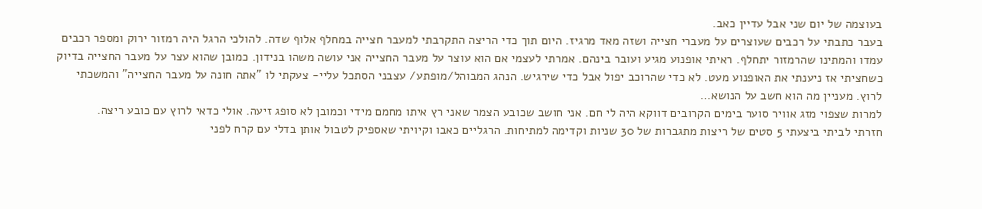בעוצמה של יום שני אבל עדיין כאב.
בעבר כתבתי על רכבים שעוצרים על מעברי חצייה ושזה מאד מרגיז. היום תוך כדי הריצה התקרבתי למעבר חצייה במחלף אלוף שדה. להולכי הרגל היה רמזור ירוק ומספר רכבים עמדו והמתינו שהרמזור יתחלף. ראיתי אופנוע מגיע ועובר בינהם. אמרתי לעצמי אם הוא עוצר על מעבר החצייה אני עושה משהו בנידון. כמובן שהוא עצר על מעבר החצייה בדיוק כשחציתי אז ניענתי את האופנוע מעט. לא כדי שהרוכב יפול אבל כדי שירגיש. הנהג המבוהל/מופתע/ עצבני הסתכל עליי- צעקתי לו "אתה חונה על מעבר החצייה" והמשכתי לרוץ. מעניין מה הוא חשב על הנושא…
למרות שצפוי מזג אוויר סוער בימים הקרובים דווקא היה לי חם. אני חושב שכובע הצמר שאני רץ איתו מחמם מידי וכמובן לא סופג זיעה. אולי כדאי לרוץ עם כובע ריצה.
חזרתי לביתי ביצעתי 5 סטים של ריצות מתגברות של 30 שניות וקדימה למתיחות. הרגליים כאבו וקיויתי שאספיק לטבול אותן בדלי עם קרח לפני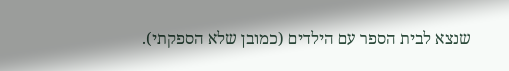שנצא לבית הספר עם הילדים (כמובן שלא הספקתי).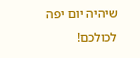שיהיה יום יפה לכולכם!